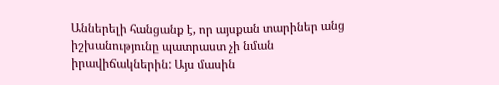Աններելի հանցանք է, որ այսքան տարիներ անց իշխանությունը պատրաստ չի նման իրավիճակներին: Այս մասին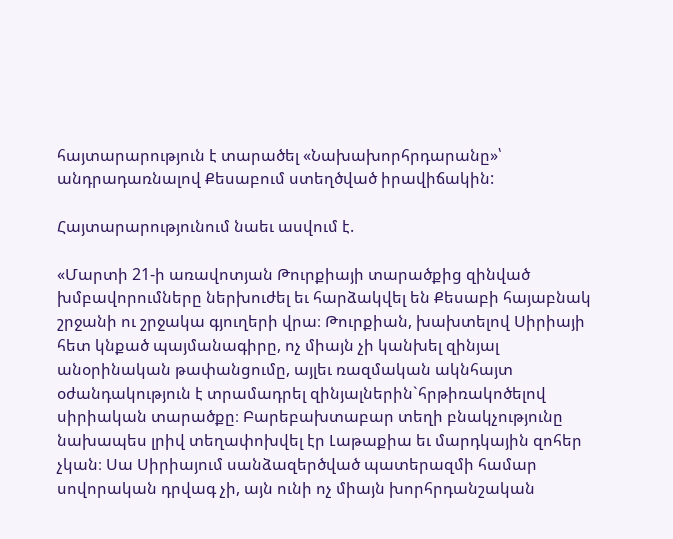հայտարարություն է տարածել «Նախախորհրդարանը»՝ անդրադառնալով Քեսաբում ստեղծված իրավիճակին:

Հայտարարությունում նաեւ ասվում է.

«Մարտի 21-ի առավոտյան Թուրքիայի տարածքից զինված խմբավորումները ներխուժել եւ հարձակվել են Քեսաբի հայաբնակ շրջանի ու շրջակա գյուղերի վրա։ Թուրքիան, խախտելով Սիրիայի հետ կնքած պայմանագիրը, ոչ միայն չի կանխել զինյալ անօրինական թափանցումը, այլեւ ռազմական ակնհայտ օժանդակություն է տրամադրել զինյալներին`հրթիռակոծելով սիրիական տարածքը։ Բարեբախտաբար տեղի բնակչությունը նախապես լրիվ տեղափոխվել էր Լաթաքիա եւ մարդկային զոհեր չկան։ Սա Սիրիայում սանձազերծված պատերազմի համար սովորական դրվագ չի, այն ունի ոչ միայն խորհրդանշական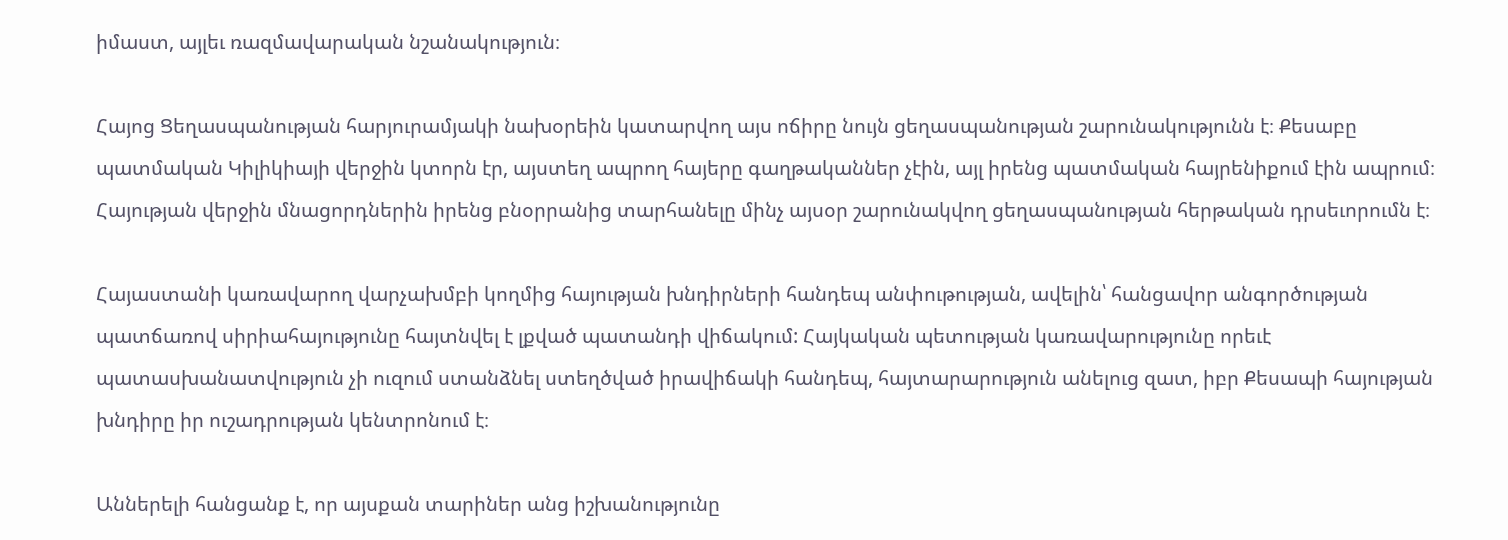իմաստ, այլեւ ռազմավարական նշանակություն։

Հայոց Ցեղասպանության հարյուրամյակի նախօրեին կատարվող այս ոճիրը նույն ցեղասպանության շարունակությունն է։ Քեսաբը պատմական Կիլիկիայի վերջին կտորն էր, այստեղ ապրող հայերը գաղթականներ չէին, այլ իրենց պատմական հայրենիքում էին ապրում։ Հայության վերջին մնացորդներին իրենց բնօրրանից տարհանելը մինչ այսօր շարունակվող ցեղասպանության հերթական դրսեւորումն է։

Հայաստանի կառավարող վարչախմբի կողմից հայության խնդիրների հանդեպ անփութության, ավելին՝ հանցավոր անգործության պատճառով սիրիահայությունը հայտնվել է լքված պատանդի վիճակում: Հայկական պետության կառավարությունը որեւէ պատասխանատվություն չի ուզում ստանձնել ստեղծված իրավիճակի հանդեպ, հայտարարություն անելուց զատ, իբր Քեսապի հայության խնդիրը իր ուշադրության կենտրոնում է։

Աններելի հանցանք է, որ այսքան տարիներ անց իշխանությունը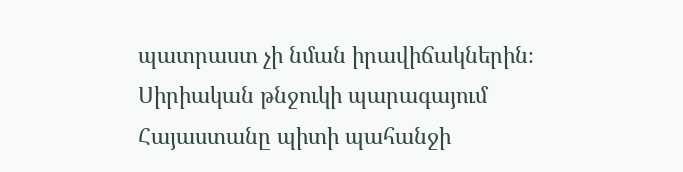պատրաստ չի նման իրավիճակներին։ Սիրիական թնջուկի պարագայում Հայաստանը պիտի պահանջի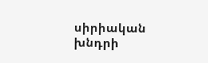սիրիական խնդրի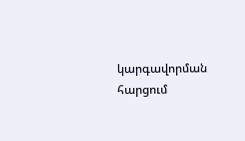կարգավորման հարցում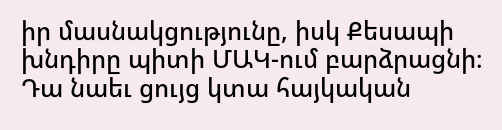իր մասնակցությունը, իսկ Քեսապի խնդիրը պիտի ՄԱԿ-ում բարձրացնի։ Դա նաեւ ցույց կտա հայկական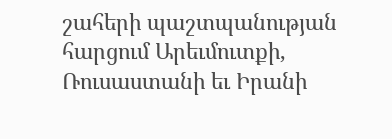շահերի պաշտպանության հարցում Արեւմուտքի, Ռուսաստանի եւ Իրանի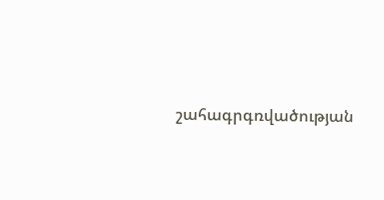շահագրգռվածության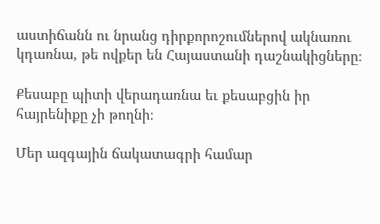աստիճանն ու նրանց դիրքորոշումներով ակնառու կդառնա, թե ովքեր են Հայաստանի դաշնակիցները։

Քեսաբը պիտի վերադառնա եւ քեսաբցին իր հայրենիքը չի թողնի։

Մեր ազգային ճակատագրի համար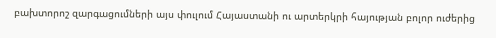բախտորոշ զարգացումների այս փուլում Հայաստանի ու արտերկրի հայության բոլոր ուժերից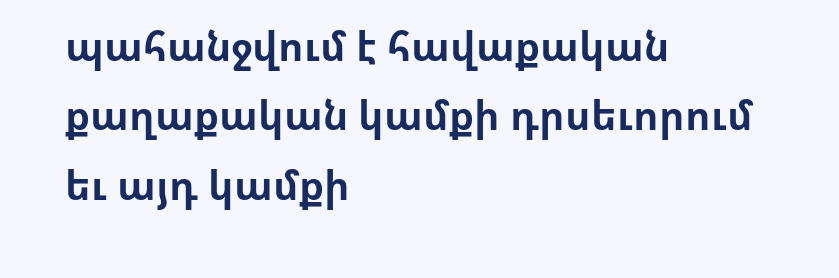պահանջվում է հավաքական քաղաքական կամքի դրսեւորում եւ այդ կամքի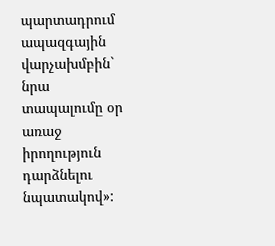պարտադրում ապազգային վարչախմբին` նրա տապալումը օր առաջ իրողություն դարձնելու նպատակով»: